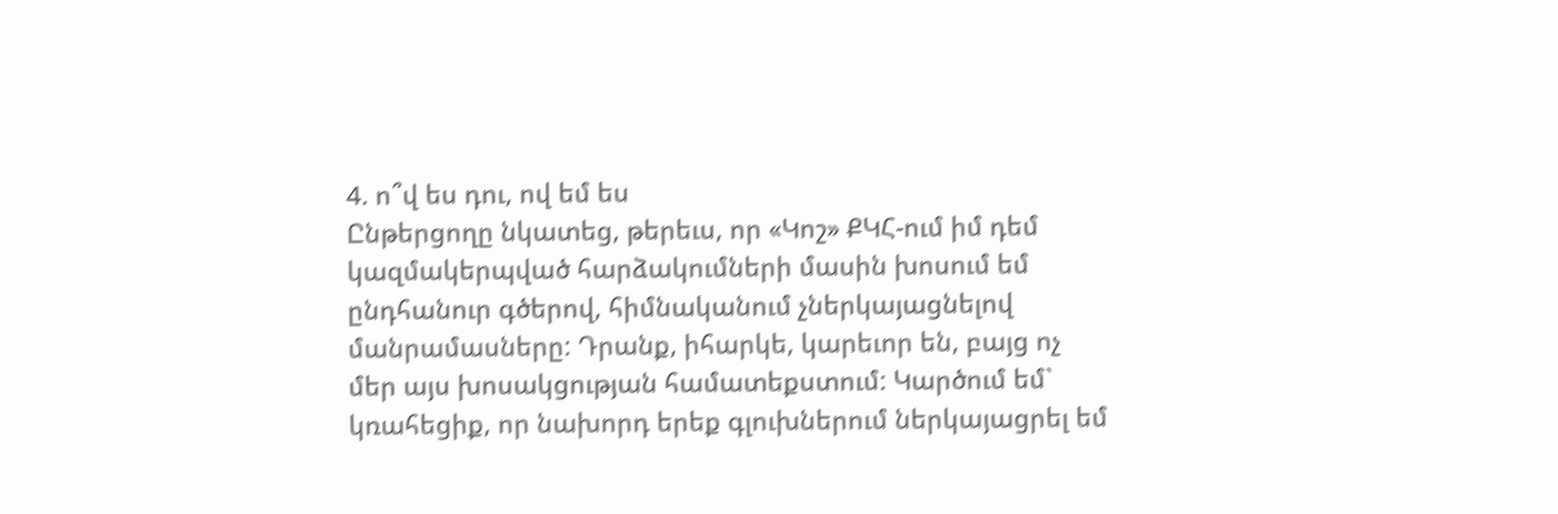4. ո՞վ ես դու, ով եմ ես
Ընթերցողը նկատեց, թերեւս, որ «Կոշ» ՔԿՀ-ում իմ դեմ կազմակերպված հարձակումների մասին խոսում եմ ընդհանուր գծերով, հիմնականում չներկայացնելով մանրամասները: Դրանք, իհարկե, կարեւոր են, բայց ոչ մեր այս խոսակցության համատեքստում: Կարծում եմ` կռահեցիք, որ նախորդ երեք գլուխներում ներկայացրել եմ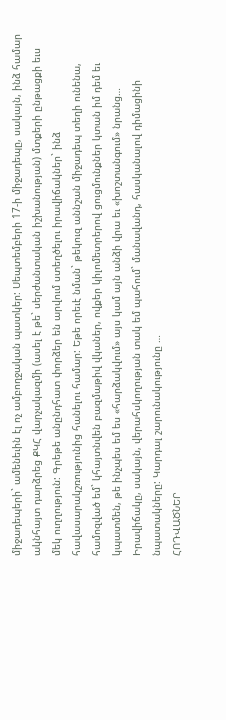միջադեպերի` ամենեւին էլ ոչ ամբողջական պատկեր: Սեպտեմբերի 17-ի միջադեպը, սակայն, ինձ համար ակնհայտ դարձրեց ՔԿՀ վարչակազմի (ասել է թե` սերժանտական իշխանության) մտքերի ընթացքի եւս մեկ ուղղություն: Գրեթե անընդհատ փորձեր են արվում ստեղծելու իրավիճակներ` ինձ հավասարակշռությունից հանելու համար: Եթե որեւէ նման` թեկուզ աննշան միջադեպ տեղի ունենա, համոզված եմ` կհայտնվեն բազմաթիվ վկաներ, ովքեր կիլոմետրերով ցուցմունքներ կտան իմ դեմ եւ կպատմեն, թե ինչպես եմ ես «հարձակվում» այս կամ այն անձի վրա եւ «խոշտանգում» նրանց…
Իրավիճակը, սակայն, վերահսկողության տակ եմ պահում` մանավանդ, հասկանալով դիմացինի նպատակները: Կարդալ շարունակությունը …
ՀՈԴՎԱԾՆԵՐ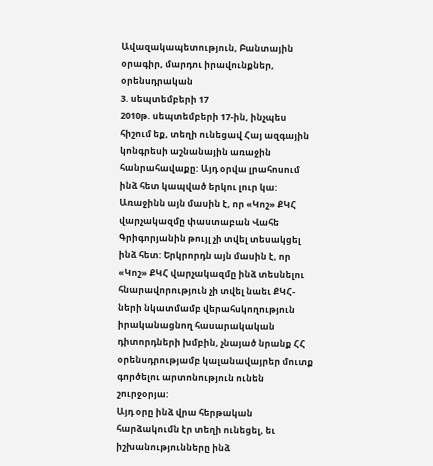Ավազակապետություն, Բանտային օրագիր, մարդու իրավունքներ, օրենսդրական
3. սեպտեմբերի 17
2010թ. սեպտեմբերի 17-ին, ինչպես հիշում եք, տեղի ունեցավ Հայ ազգային կոնգրեսի աշնանային առաջին հանրահավաքը: Այդ օրվա լրահոսում ինձ հետ կապված երկու լուր կա: Առաջինն այն մասին է, որ «Կոշ» ՔԿՀ վարչակազմը փաստաբան Վահե Գրիգորյանին թույլ չի տվել տեսակցել ինձ հետ: Երկրորդն այն մասին է, որ «Կոշ» ՔԿՀ վարչակազմը ինձ տեսնելու հնարավորություն չի տվել նաեւ ՔԿՀ-ների նկատմամբ վերահսկողություն իրականացնող հասարակական դիտորդների խմբին, չնայած նրանք ՀՀ օրենսդրությամբ կալանավայրեր մուտք գործելու արտոնություն ունեն շուրջօրյա:
Այդ օրը ինձ վրա հերթական հարձակումն էր տեղի ունեցել, եւ իշխանությունները ինձ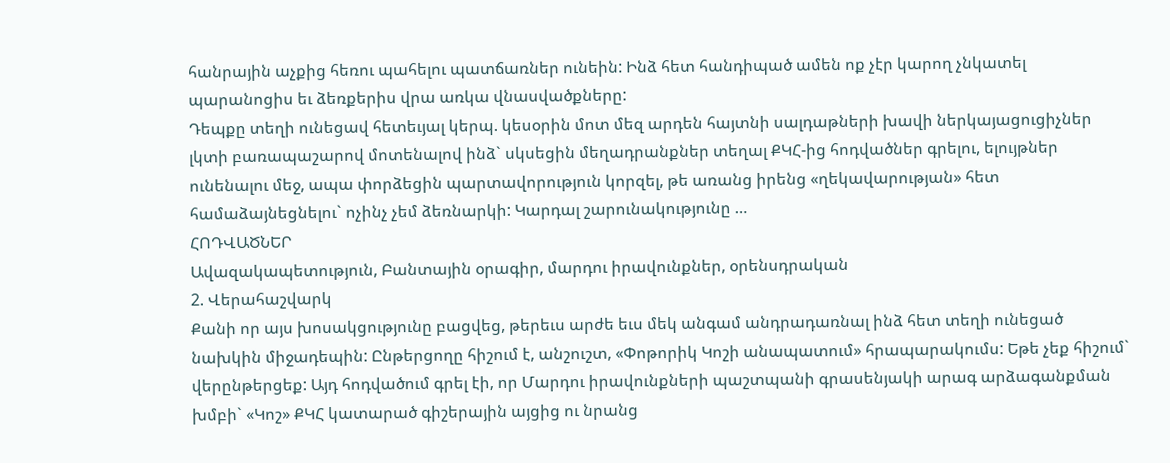հանրային աչքից հեռու պահելու պատճառներ ունեին: Ինձ հետ հանդիպած ամեն ոք չէր կարող չնկատել պարանոցիս եւ ձեռքերիս վրա առկա վնասվածքները:
Դեպքը տեղի ունեցավ հետեւյալ կերպ. կեսօրին մոտ մեզ արդեն հայտնի սալդաթների խավի ներկայացուցիչներ լկտի բառապաշարով մոտենալով ինձ` սկսեցին մեղադրանքներ տեղալ ՔԿՀ-ից հոդվածներ գրելու, ելույթներ ունենալու մեջ, ապա փորձեցին պարտավորություն կորզել, թե առանց իրենց «ղեկավարության» հետ համաձայնեցնելու` ոչինչ չեմ ձեռնարկի: Կարդալ շարունակությունը …
ՀՈԴՎԱԾՆԵՐ
Ավազակապետություն, Բանտային օրագիր, մարդու իրավունքներ, օրենսդրական
2. Վերահաշվարկ
Քանի որ այս խոսակցությունը բացվեց, թերեւս արժե եւս մեկ անգամ անդրադառնալ ինձ հետ տեղի ունեցած նախկին միջադեպին: Ընթերցողը հիշում է, անշուշտ, «Փոթորիկ Կոշի անապատում» հրապարակումս: Եթե չեք հիշում` վերընթերցեք: Այդ հոդվածում գրել էի, որ Մարդու իրավունքների պաշտպանի գրասենյակի արագ արձագանքման խմբի` «Կոշ» ՔԿՀ կատարած գիշերային այցից ու նրանց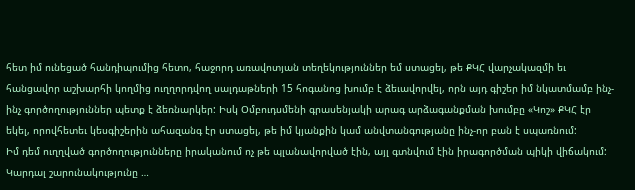հետ իմ ունեցած հանդիպումից հետո, հաջորդ առավոտյան տեղեկություններ եմ ստացել, թե ՔԿՀ վարչակազմի եւ հանցավոր աշխարհի կողմից ուղղորդվող սալդաթների 15 հոգանոց խումբ է ձեւավորվել, որն այդ գիշեր իմ նկատմամբ ինչ-ինչ գործողություններ պետք է ձեռնարկեր: Իսկ Օմբուդսմենի գրասենյակի արագ արձագանքման խումբը «Կոշ» ՔԿՀ էր եկել, որովհետեւ կեսգիշերին ահազանգ էր ստացել, թե իմ կյանքին կամ անվտանգությանը ինչ-որ բան է սպառնում:
Իմ դեմ ուղղված գործողությունները իրականում ոչ թե պլանավորված էին, այլ գտնվում էին իրագործման պիկի վիճակում: Կարդալ շարունակությունը …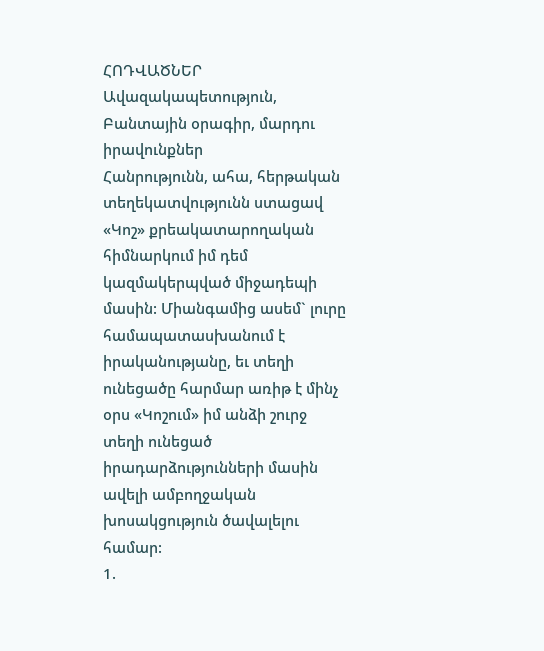ՀՈԴՎԱԾՆԵՐ
Ավազակապետություն, Բանտային օրագիր, մարդու իրավունքներ
Հանրությունն, ահա, հերթական տեղեկատվությունն ստացավ «Կոշ» քրեակատարողական հիմնարկում իմ դեմ կազմակերպված միջադեպի մասին: Միանգամից ասեմ` լուրը համապատասխանում է իրականությանը, եւ տեղի ունեցածը հարմար առիթ է մինչ օրս «Կոշում» իմ անձի շուրջ տեղի ունեցած իրադարձությունների մասին ավելի ամբողջական խոսակցություն ծավալելու համար:
1.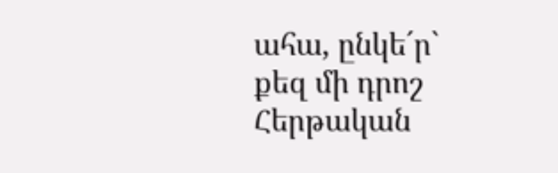ահա, ընկե´ր` քեզ մի դրոշ
Հերթական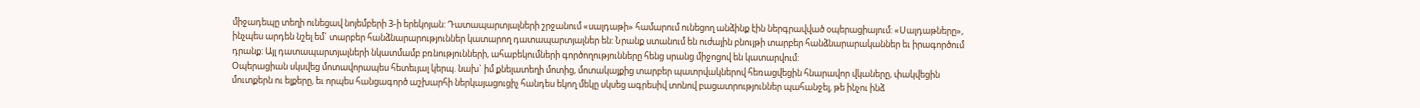միջադեպը տեղի ունեցավ նոյեմբերի 3-ի երեկոյան: Դատապարտյալների շրջանում «սալդաթի» համարում ունեցող անձինք էին ներգրավված օպերացիայում: «Սալդաթները», ինչպես արդեն նշել եմ` տարբեր հանձնարարություններ կատարող դատապարտյալներ են: Նրանք ստանում են ուժային բնույթի տարբեր հանձնարարականներ եւ իրագործում դրանք: Այլ դատապարտյալների նկատմամբ բռնությունների, ահաբեկումների գործողությունները հենց սրանց միջոցով են կատարվում:
Օպերացիան սկսվեց մոտավորապես հետեւյալ կերպ. նախ` իմ քնելատեղի մոտից, մոտակայքից տարբեր պատրվակներով հեռացվեցին հնարավոր վկաները, փակվեցին մուտքերն ու ելքերը, եւ որպես հանցագործ աշխարհի ներկայացուցիչ հանդես եկող մեկը սկսեց ագրեսիվ տոնով բացատրություններ պահանջել, թե ինչու ինձ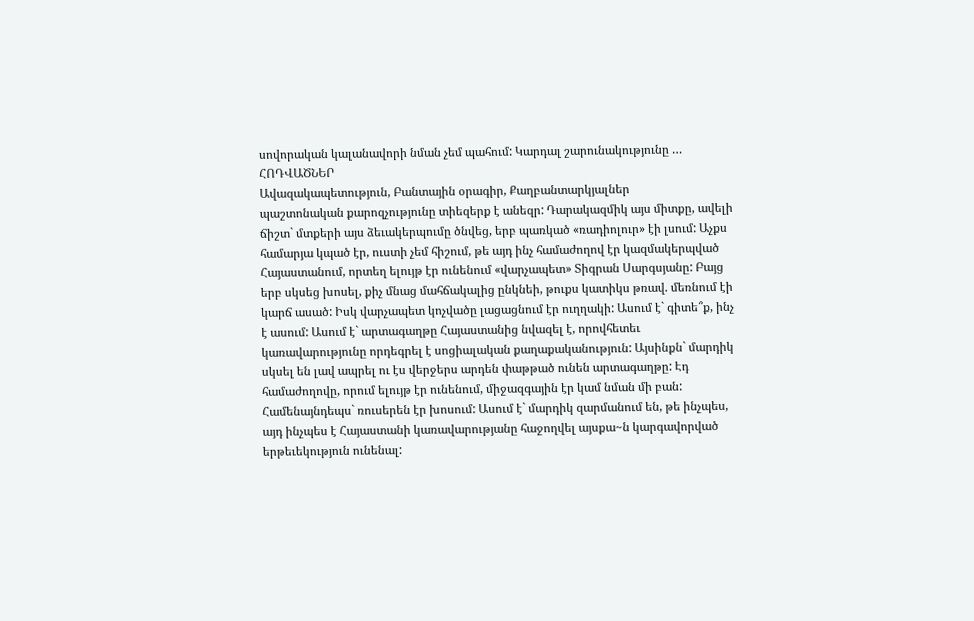սովորական կալանավորի նման չեմ պահում: Կարդալ շարունակությունը …
ՀՈԴՎԱԾՆԵՐ
Ավազակապետություն, Բանտային օրագիր, Քաղբանտարկյալներ
պաշտոնական քարոզչությունը տիեզերք է անեզր: Դարակազմիկ այս միտքը, ավելի ճիշտ` մտքերի այս ձեւակերպումը ծնվեց, երբ պառկած «ռադիոլուր» էի լսում: Աչքս համարյա կպած էր, ուստի չեմ հիշում, թե այդ ինչ համաժողով էր կազմակերպված Հայաստանում, որտեղ ելույթ էր ունենում «վարչապետ» Տիգրան Սարգսյանը: Բայց երբ սկսեց խոսել, քիչ մնաց մահճակալից ընկնեի, թուքս կատիկս թռավ. մեռնում էի կարճ ասած: Իսկ վարչապետ կոչվածը լացացնում էր ուղղակի: Ասում է` գիտե՞ք, ինչ է ասում: Ասում է` արտագաղթը Հայաստանից նվազել է, որովհետեւ կառավարությունը որդեգրել է սոցիալական քաղաքականություն: Այսինքն` մարդիկ սկսել են լավ ապրել ու էս վերջերս արդեն փաթթած ունեն արտագաղթը: Էդ համաժողովը, որում ելույթ էր ունենում, միջազգային էր կամ նման մի բան: Համենայնդեպս` ռուսերեն էր խոսում: Ասում է` մարդիկ զարմանում են, թե ինչպես, այդ ինչպես է Հայաստանի կառավարությանը հաջողվել այսքա~ն կարգավորված երթեւեկություն ունենալ: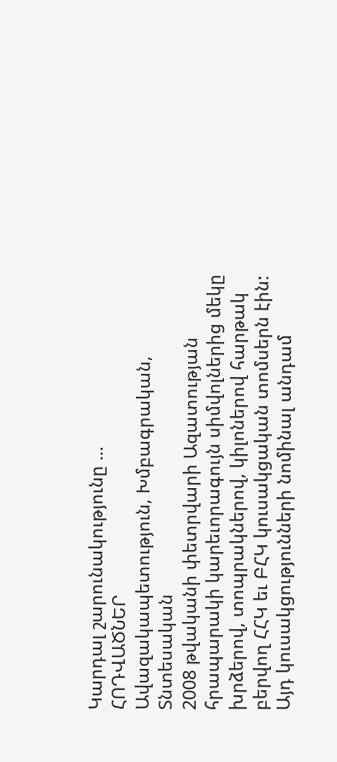Կարդալ շարունակությունը …
ՀՈԴՎԱԾՆԵՐ
Ավազակապետություն, Խմբագրական, Տնտեսական
2008 թվականի փետրվարի Ազատության հրապարակի կարեւորագույն սիմվոլներից մեկը խրձերով, տոպրակներով, կիլոներով հարթակ բերվող ՀՀԿ եւ ԲՀԿ կուսակցական տոմսերն էին: Այդ կուսակցությունների նոմինալ անդամ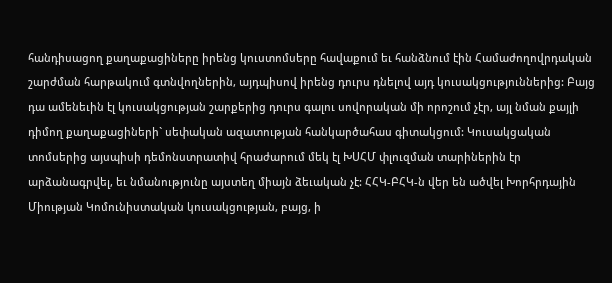հանդիսացող քաղաքացիները իրենց կուստոմսերը հավաքում եւ հանձնում էին Համաժողովրդական շարժման հարթակում գտնվողներին, այդպիսով իրենց դուրս դնելով այդ կուսակցություններից: Բայց դա ամենեւին էլ կուսակցության շարքերից դուրս գալու սովորական մի որոշում չէր, այլ նման քայլի դիմող քաղաքացիների` սեփական ազատության հանկարծահաս գիտակցում: Կուսակցական տոմսերից այսպիսի դեմոնստրատիվ հրաժարում մեկ էլ ԽՍՀՄ փլուզման տարիներին էր արձանագրվել, եւ նմանությունը այստեղ միայն ձեւական չէ: ՀՀԿ-ԲՀԿ-ն վեր են ածվել Խորհրդային Միության Կոմունիստական կուսակցության, բայց, ի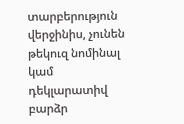տարբերություն վերջինիս, չունեն թեկուզ նոմինալ կամ դեկլարատիվ բարձր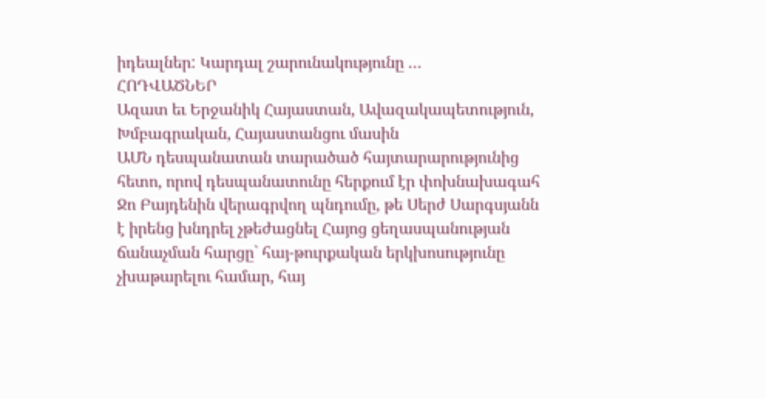իդեալներ: Կարդալ շարունակությունը …
ՀՈԴՎԱԾՆԵՐ
Ազատ եւ Երջանիկ Հայաստան, Ավազակապետություն, Խմբագրական, Հայաստանցու մասին
ԱՄՆ դեսպանատան տարածած հայտարարությունից հետո, որով դեսպանատունը հերքում էր փոխնախագահ Ջո Բայդենին վերագրվող պնդումը, թե Սերժ Սարգսյանն է իրենց խնդրել չթեժացնել Հայոց ցեղասպանության ճանաչման հարցը` հայ-թուրքական երկխոսությունը չխաթարելու համար, հայ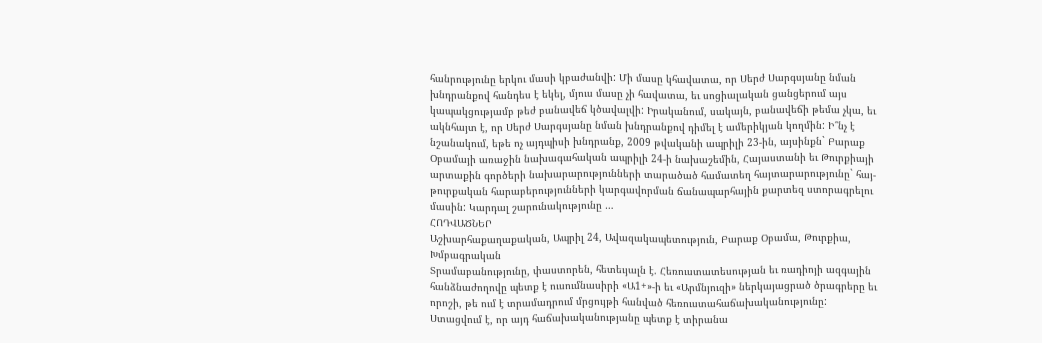հանրությունը երկու մասի կբաժանվի: Մի մասը կհավատա, որ Սերժ Սարգսյանը նման խնդրանքով հանդես է եկել, մյուս մասը չի հավատա, եւ սոցիալական ցանցերում այս կապակցությամբ թեժ բանավեճ կծավալվի: Իրականում, սակայն, բանավեճի թեմա չկա, եւ ակնհայտ է, որ Սերժ Սարգսյանը նման խնդրանքով դիմել է ամերիկյան կողմին: Ի՞նչ է նշանակում, եթե ոչ այդպիսի խնդրանք, 2009 թվականի ապրիլի 23-ին, այսինքն` Բարաք Օբամայի առաջին նախագահական ապրիլի 24-ի նախաշեմին, Հայաստանի եւ Թուրքիայի արտաքին գործերի նախարարությունների տարածած համատեղ հայտարարությունը` հայ-թուրքական հարաբերությունների կարգավորման ճանապարհային քարտեզ ստորագրելու մասին: Կարդալ շարունակությունը …
ՀՈԴՎԱԾՆԵՐ
Աշխարհաքաղաքական, Ապրիլ 24, Ավազակապետություն, Բարաք Օբամա, Թուրքիա, Խմբագրական
Տրամաբանությունը, փաստորեն, հետեւյալն է. Հեռուստատեսության եւ ռադիոյի ազգային հանձնաժողովը պետք է ուսումնասիրի «Ա1+»-ի եւ «Արմնյուզի» ներկայացրած ծրագրերը եւ որոշի, թե ում է տրամադրում մրցույթի հանված հեռուստահաճախականությունը: Ստացվում է, որ այդ հաճախականությանը պետք է տիրանա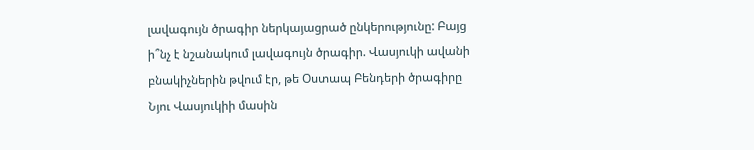լավագույն ծրագիր ներկայացրած ընկերությունը: Բայց ի՞նչ է նշանակում լավագույն ծրագիր. Վասյուկի ավանի բնակիչներին թվում էր, թե Օստապ Բենդերի ծրագիրը Նյու Վասյուկիի մասին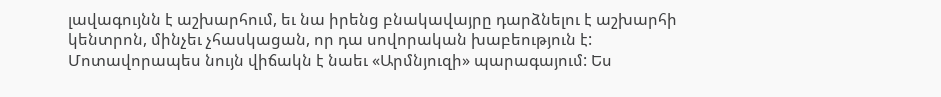լավագույնն է աշխարհում, եւ նա իրենց բնակավայրը դարձնելու է աշխարհի կենտրոն, մինչեւ չհասկացան, որ դա սովորական խաբեություն է: Մոտավորապես նույն վիճակն է նաեւ «Արմնյուզի» պարագայում: Ես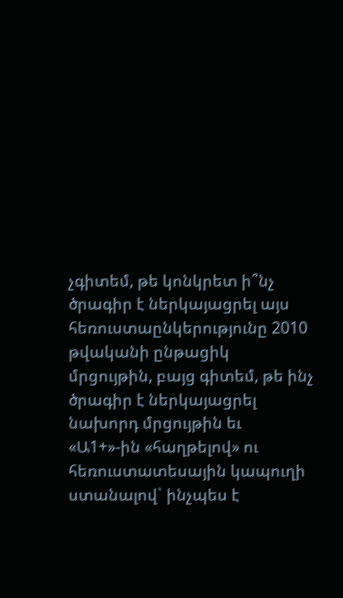չգիտեմ, թե կոնկրետ ի՞նչ ծրագիր է ներկայացրել այս հեռուստաընկերությունը 2010 թվականի ընթացիկ մրցույթին, բայց գիտեմ, թե ինչ ծրագիր է ներկայացրել նախորդ մրցույթին եւ «Ա1+»-ին «հաղթելով» ու հեռուստատեսային կապուղի ստանալով` ինչպես է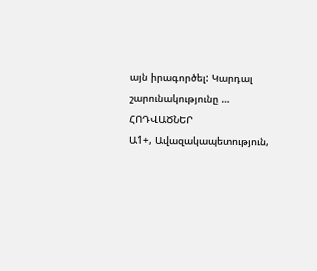այն իրագործել: Կարդալ շարունակությունը …
ՀՈԴՎԱԾՆԵՐ
Ա1+, Ավազակապետություն,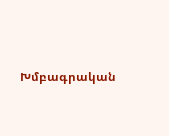Խմբագրական